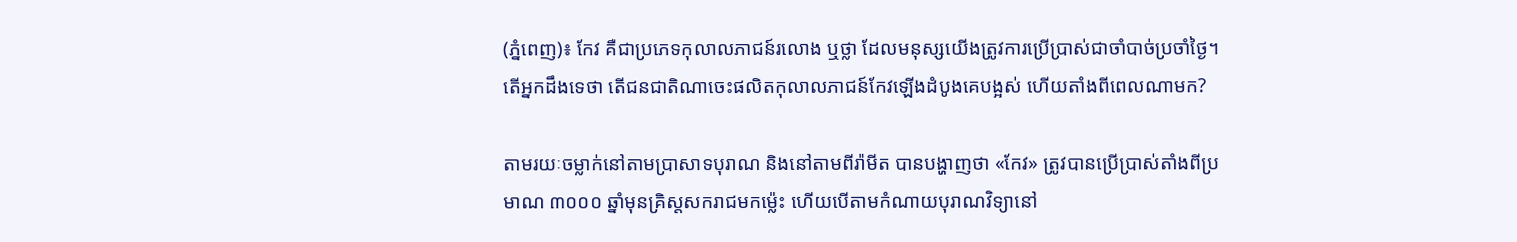(ភ្នំពេញ)៖ កែវ គឺជាប្រភេទកុលាលភាជន៍រលោង ឬថ្លា ដែលមនុស្សយើងត្រូវការប្រើប្រាស់ជាចាំបាច់ប្រចាំថ្ងៃ។ តើអ្នកដឹងទេថា តើជនជាតិណាចេះផលិតកុលាលភាជន៍កែវឡើងដំបូងគេបង្អស់ ហើយតាំងពីពេលណាមក?

តាមរយៈចម្លាក់នៅតាមប្រាសាទបុរាណ និងនៅតាមពីរ៉ាមីត បានបង្ហាញថា «កែវ» ត្រូវបានប្រើប្រាស់តាំងពីប្រមាណ ៣០០០ ឆ្នាំមុនគ្រិស្តសករាជមកម្ល៉េះ ហើយបើតាមកំណាយបុរាណវិទ្យានៅ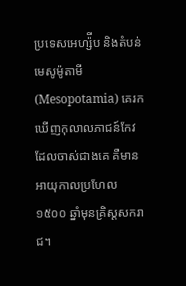ប្រទេសអេហ្ស៉ីប និងតំបន់មេសូម៉ូតាមី (Mesopotamia) គេរកឃើញកុលាលភាជន៍កែវដែលចាស់ជាងគេ គឺមានអាយុកាលប្រហែល ១៥០០ ឆ្នាំមុនគ្រិស្តសករាជ។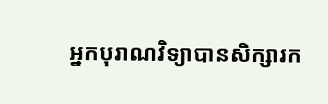អ្នកបុរាណវិទ្យាបានសិក្សារក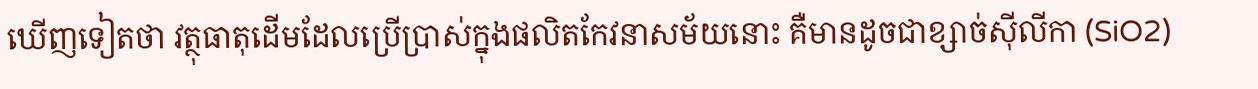ឃើញទៀតថា វត្ថុធាតុដើមដែលប្រើប្រាស់ក្នុងផលិតកែវនាសម័យនោះ គឺមានដូចជាខ្សាច់ស៊ីលីកា (SiO2)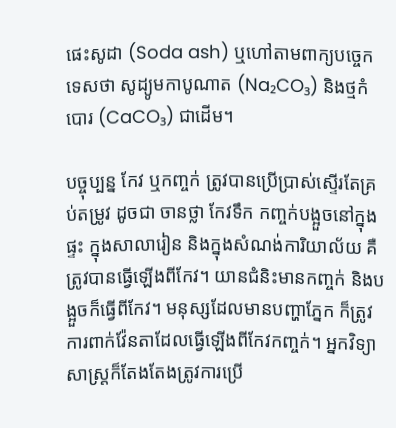ផេះសូដា (Soda ash) ឬហៅតាមពាក្យបច្ចេកទេសថា សូដ្យូមកាបូណាត (Na₂CO₃) និងថ្មកំបោរ (CaCO₃) ជាដើម។

បច្ចុប្បន្ន កែវ ឬកញ្ចក់ ត្រូវបានប្រើប្រាស់ស្ទើរតែគ្រប់តម្រូវ ដូចជា ចានថ្លា កែវទឹក កញ្ចក់បង្អួចនៅក្នុងផ្ទះ ក្នុងសាលារៀន និងក្នុងសំណង់ការិយាល័យ គឺត្រូវបានធ្វើឡើងពីកែវ។ យានជំនិះមានកញ្ចក់ និងបង្អួចក៏ធ្វើពីកែវ។ មនុស្សដែលមានបញ្ហាភ្នែក ក៏ត្រូវការពាក់វ៉ែនតាដែលធ្វើឡើងពីកែវកញ្ចក់។ អ្នកវិទ្យាសាស្រ្តក៏តែងតែងត្រូវការប្រើ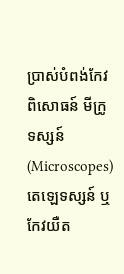ប្រាស់បំពង់កែវពិសោធន៍ មីក្រូទស្សន៍ (Microscopes) តេឡេទស្សន៍ ឬកែវយឺត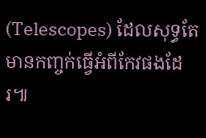(Telescopes) ដែលសុទ្ធតែមានកញ្ចក់ធ្វើអំពីកែវផងដែរ៕